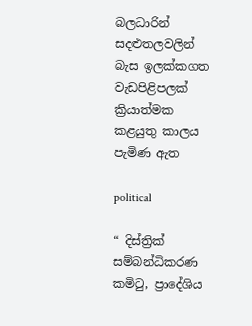බලධාරින් සදළුතලවලින් බැස ඉලක්කගත වැඩපිළිපලක් ක්‍රියාත්මක කළයුතු කාලය පැමිණ ඇත

political

“ දිස්ත්‍රික් සම්බන්ධිකරණ කමිටු, ප්‍රාදේශිය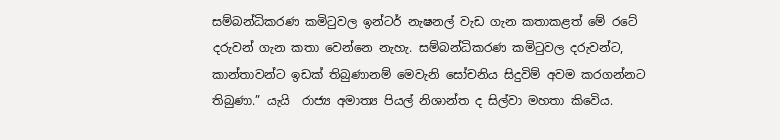සම්බන්ධිකරණ කමිටුවල ඉන්ටර් නැෂනල් වැඩ ගැන කතාකළත් මේ රටේ දරුවන් ගැන කතා වෙන්නෙ නැහැ. සම්බන්ධිකරණ කමිටුවල දරුවන්ට, කාන්තාවන්ට ඉඩක් තිබුණානම් මෙවැනි සෝචනිය සිදුවිම් අවම කරගන්නට තිබුණා.” යැයි  රාජ්‍ය අමාත්‍ය පියල් නිශාන්ත ද සිල්වා මහතා කිවෙිය.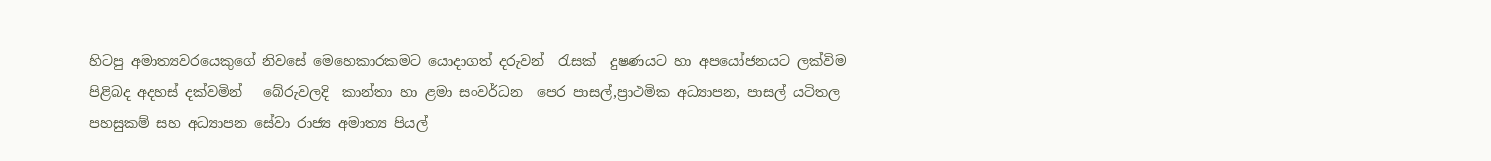හිටපු අමාත්‍යවරයෙකුගේ නිවසේ මෙහෙකාරකමට යොදාගත් දරුවන්  රැසක්  දුෂණයට හා අපයෝජනයට ලක්විම පිළිබද අදහස් දක්වමින්   බේරුවලදි  කාන්තා හා ළමා සංවර්ධන  පෙර පාසල්,ප්‍රාථමික අධ්‍යාපන, පාසල් යටිතල පහසුකම් සහ අධ්‍යාපන සේවා රාජ්‍ය අමාත්‍ය පියල්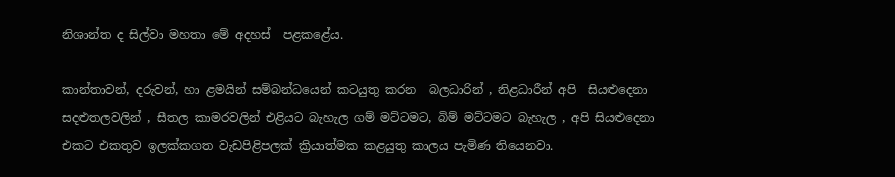නිශාන්ත ද සිල්වා මහතා මේ අදහස්  පළකළේය.

කාන්තාවන්, දරුවන්, හා ළමයින් සම්බන්ධයෙන් කටයුතු කරන  බලධාරින් , නිළධාරීන් අපි  සියළුදෙනා  සදළුතලවලින් , සීතල කාමරවලින් එළියට බැහැල ගම් මට්ටමට, බිම් මට්ටමට බැහැල , අපි සියළුදෙනා  එකට එකතුව ඉලක්කගත වැඩපිළිපලක් ක්‍රියාත්මක කළයුතු කාලය පැමිණ තියෙනවා.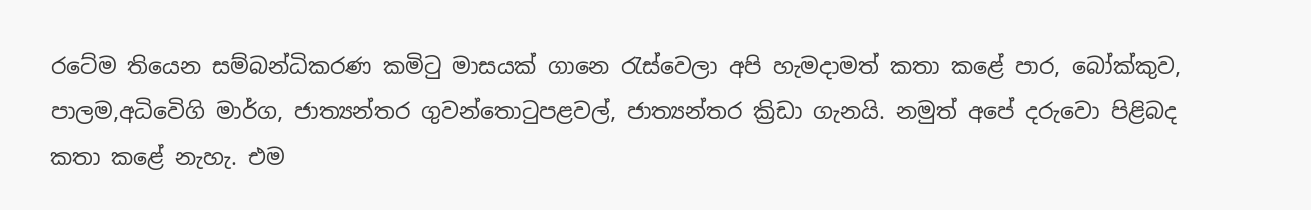රටේම තියෙන සම්බන්ධිකරණ කමිටු මාසයක් ගානෙ රැස්වෙලා අපි හැමදාමත් කතා කළේ පාර, බෝක්කුව, පාලම,අධිවෙිගි මාර්ග, ජාත්‍යන්තර ගුවන්තොටුපළවල්, ජාත්‍යන්තර ක්‍රිඩා ගැනයි. නමුත් අපේ දරුවො පිළිබද  කතා කළේ නැහැ. එම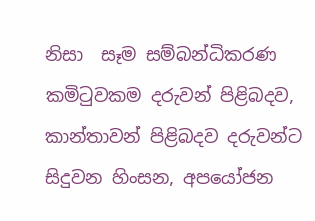නිසා  සෑම සම්බන්ධිකරණ කමිටුවකම දරුවන් පිළිබදව, කාන්තාවන් පිළිබදව දරුවන්ට සිදුවන හිංසන, අපයෝජන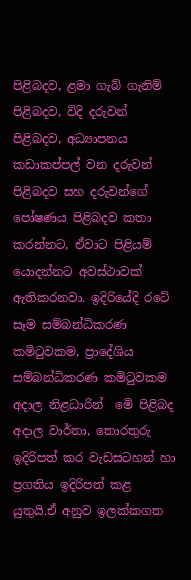පිළිබදව, ළමා ගැබ් ගැනිම්  පිළිබදව, විදි දරුවන් පිළිබදව, අධ්‍යාපනය කඩාකප්පල් වන දරුවන් පිළිබදව සහ දරුවන්ගේ පෝෂණය පිළිබදව කතා කරන්නට, ඒවාට පිළියම් යොදන්නට අවස්ථාවක් ඇතිකරනවා. ඉදිරියේදි රටේ සෑම සම්බන්ධිකරණ කමිටුවකම, ප්‍රාදේශිය සම්බන්ධිකරණ කමිටුවකම අදාල නිළධාරින්  මෙි පිළිබද අදාල වාර්තා, තොරතුරු ඉදිරිපත් කර වැඩසටහන් හා ප්‍රගතිය ඉදිරිපත් කළ යුතුයි.ඒ අනුව ඉලක්කගත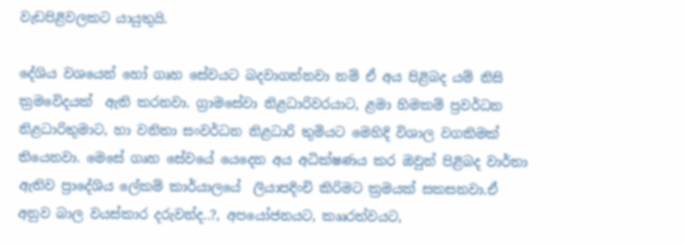වැඩපිළිවලකට යායුතුයි.

දේශිය වශයෙන් හෝ ගෘහ සේවයට බදවාගන්නවා නම් ඒ අය පිළිබද යම් නිසි ක්‍රමවෙිදයක්  ඇති කරනවා. ග්‍රාමසේවා නිළධාරිවරයාට, ළමා හිමකම් ප්‍රවර්ධන නිළධාරිතුමාට, හා වනිතා සංවර්ධන නිළධාරි තුමියට මෙහිදි විශාල වගකිමක් තියෙනවා. මෙසේ ගෘහ සේවයේ යෙදෙන අය අධික්ෂණය කර ඔවුන් පිළිබද වාර්තා ඇතිව ප්‍රාදේශිය ලේකම් කාර්යාලයේ  ලියාපදිංචි කිරිමට ක්‍රමයක් සකසනවා.ඒ අනුව බාල වයස්කාර දරුවන්ද..?, අපයෝජනයට, කෲරත්වයට,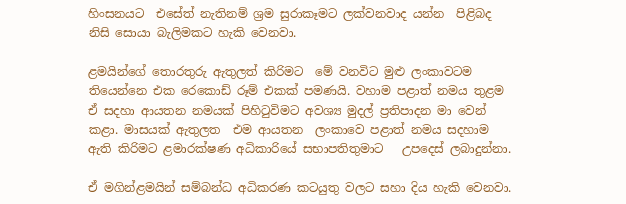හිංසනයට  එසේත් නැතිනම් ශ්‍රම සුරාකෑමට ලක්වනවාද යන්න  පිළිබද නිසි සොයා බැලිමකට හැකි වෙනවා.

ළමයින්ගේ තොරතුරු ඇතුලත් කිරිමට  මේ වනවිට මුළු ලංකාවටම තියෙන්නෙ එක රෙකොඩ් රූම් එකක් පමණයි. වහාම පළාත් නමය තුළම ඒ සදහා ආයතන නමයක් පිහිටුවිමට අවශ්‍ය මුදල් ප්‍රතිපාදන මා වෙන් කළා. මාසයක් ඇතුලත  එම ආයතන  ලංකාවෙ පළාත් නමය සදහාම ඇති කිරිමට ළමාරක්ෂණ අධිකාරියේ සභාපතිතුමාට   උපදෙස් ලබාදුන්නා.

ඒ මගින්ළමයින් සම්බන්ධ අධිකරණ කටයුතු වලට සහා දිය හැකි වෙනවා.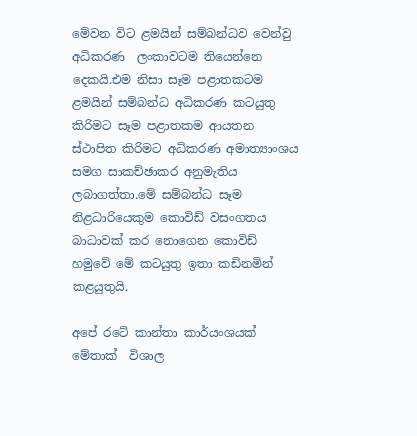මේවන විට ළමයින් සම්බන්ධව වෙන්වු අධිකරණ  ලංකාවටම තියෙන්නෙ දෙකයි.එම නිසා සෑම පළාතකටම  ළමයින් සම්බන්ධ අධිකරණ කටයුතු කිරිමට සෑම පළාතකම ආයතන ස්ථාපිත කිරිමට අධිකරණ අමාත්‍යාංශය සමග සාකච්ඡාකර අනුමැතිය ලබාගත්තා.මේ සම්බන්ධ සෑම නිළධාරියෙකුම කොවිඩ් වසංගතය  බාධාවක් කර නොගෙන කොවිඩ් හමුවේ මේ කටයුතු ඉතා කඩිනමින් කළයුතුයි.

අපේ රටේ කාන්තා කාර්යංශයක් මේතාක්  විශාල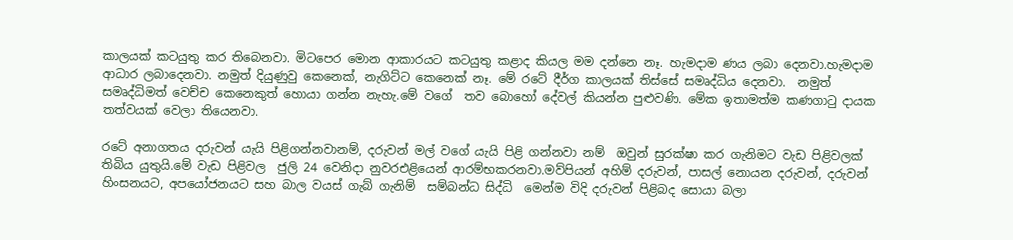කාලයක් කටයුතු කර තිබෙනවා. මිටපෙර මොන ආකාරයට කටයුතු කළාද කියල මම දන්නෙ නෑ. හැමදාම ණය ලබා දෙනවා.හැමදාම ආධාර ලබාදෙනවා. නමුත් දියුණුවු කෙනෙක්, නැගිට්ට කෙනෙක් නෑ. මේ රටේ දීර්ග කාලයක් තිස්සේ සමෘද්ධිය දෙනවා.  නමුත් සමෘද්ධිමත් වෙච්ච කෙනෙකුත් හොයා ගන්න නැහැ.මේ වගේ  තව බොහෝ දේවල් කියන්න පුළුවණි. මේක ඉතාමත්ම කණගාටු දායක තත්වයක් වෙලා තියෙනවා.

රටේ අනාගතය දරුවන් යැයි පිළිගන්නවානම්, දරුවන් මල් වගේ යැයි පිළි ගන්නවා නම්  ඔවුන් සුරක්ෂ‍ා කර ගැනිමට වැඩ පිළිවලක් තිබිය යුතුයි.මේ වැඩ පිළිවල  ජුලි 24 වෙනිදා නුවරඑළියෙන් ආරම්භකරනවා.මව්පියන් අහිම් දරුවන්, පාසල් නොයන දරුවන්, දරුවන් හිංසනයට, අපයෝජනයට සහ බාල වයස් ගැබ් ගැනිම්  සම්බන්ධ සිද්ධි  මෙන්ම විදි දරුවන් පිළිබද සොයා බලා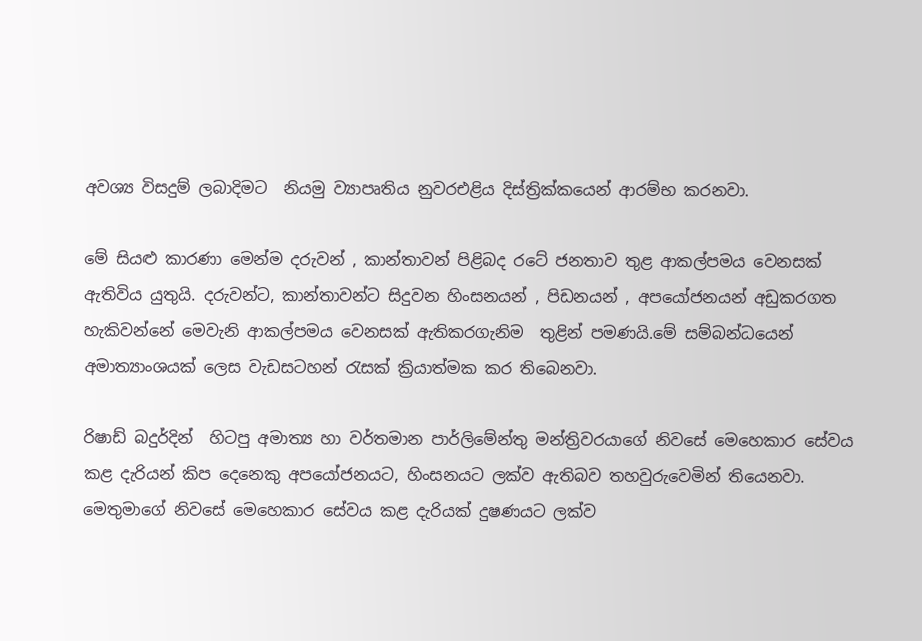අවශ්‍ය විසදුම් ලබාදිමට  නියමු ව්‍යාපෘතිය නුවරඑළිය දිස්ත්‍රික්කයෙන් ආරම්භ කරනවා.

මේ සියළු කාරණා මෙන්ම දරුවන් , කාන්තාවන් පිළිබද රටේ ජනතාව තුළ ආකල්පමය වෙනසක් ඇතිවිය යුතුයි. දරුවන්ට, කාන්තාවන්ට සිදුවන හිංසනයන් , පිඩනයන් , අපයෝජනයන් අඩුකරගත හැකිවන්නේ මෙවැනි ආකල්පමය වෙනසක් ඇතිකරගැනිම  තුළින් පමණයි.මේ සම්බන්ධයෙන් අමාත්‍යාංශයක් ලෙස වැඩසටහන් රැසක් ක්‍රියාත්මක කර තිබෙනවා.

රිෂාඩ් බදුර්දින්  හිටපු අමාත්‍ය හා වර්තමාන පාර්ලිමේන්තු මන්ත්‍රිවරයාගේ නිවසේ මෙහෙකාර සේවය කළ දැරියන් කිප දෙනෙකු අපයෝජනයට, හිංසනයට ලක්ව ඇතිබව තහවුරුවෙමින් තියෙනවා. මෙතුමාගේ නිවසේ මෙහෙකාර සේවය කළ දැරියක් දුෂණයට ලක්ව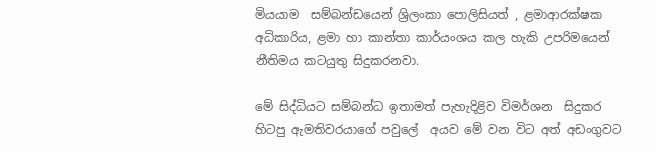මියයාම  සම්බන්ඩයෙන් ශ්‍රිලංකා පොලිසියත් , ළමාආරක්ෂක අධිකාරිය, ළමා හා කාන්තා කාර්යංශය කල හැකි උපරිමයෙන් නීතිමය කටයුතු සිදුකරනවා.

මේ සිද්ධියට සම්බන්ධ ඉතාමත් පැහැදිළිව විමර්ශන  සිදුකර හිටපු ඇමතිවරයාගේ පවුලේ  අයව මේ වන විට අත් අඩංගුවට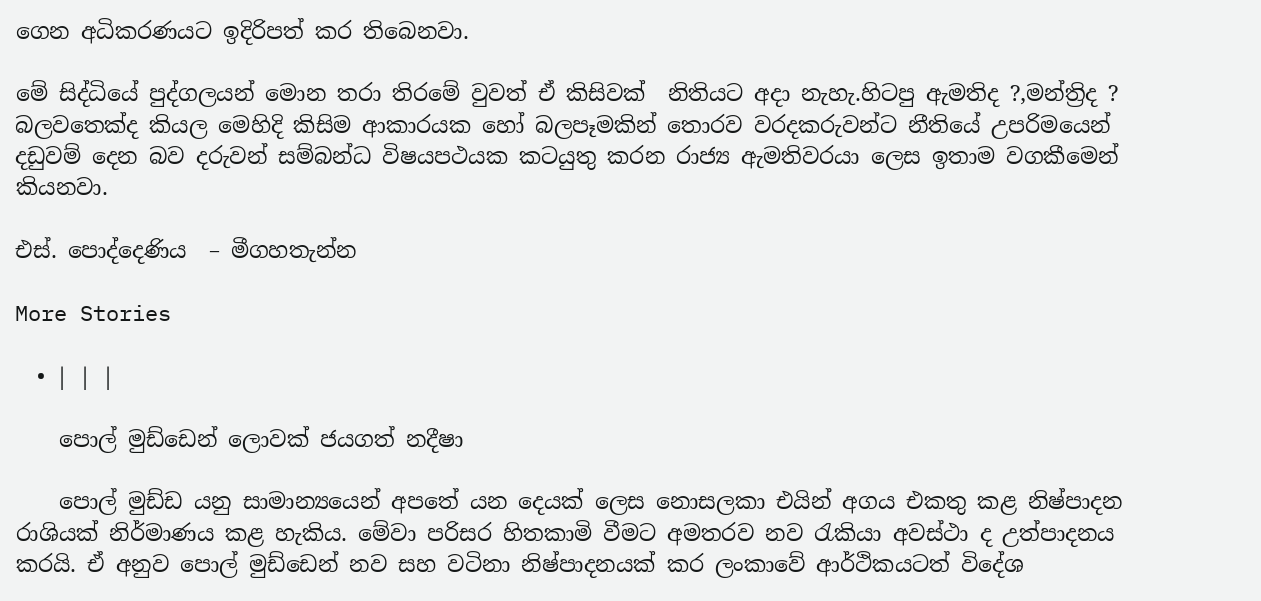ගෙන අධිකරණයට ඉදිරිපත් කර තිබෙනවා.

මේ සිද්ධියේ පුද්ගලයන් මොන තරා තිරමේ වුවත් ඒ කිසිවක්  නිතියට අදා නැහැ.හිටපු ඇමතිද ?,මන්ත්‍රිද ? බලවතෙක්ද කියල මෙහිදි කිසිම ආකාරයක හෝ බලපෑමකින් තොරව වරදකරුවන්ට නීතියේ උපරිමයෙන් දඩුවම් දෙන බව දරුවන් සම්බන්ධ විෂයපථයක කටයුතු කරන රාජ්‍ය ඇමතිවරයා ලෙස ඉතාම වගකීමෙන් කියනවා.

එස්. පොද්දෙණිය  – මීගහතැන්න

More Stories

  • | | |

    පොල් මුඩ්ඩෙන් ලොවක් ජයගත් නදීෂා

    පොල් මුඩ්ඩ යනු සාමාන්‍යයෙන් අපතේ යන දෙයක් ලෙස නොසලකා එයින් අගය එකතු කළ නිෂ්පාදන රාශියක් නිර්මාණය කළ හැකිය. මේවා පරිසර හිතකාමි වීමට අමතරව නව රැකියා අවස්ථා ද උත්පාදනය කරයි. ඒ අනුව පොල් මුඩ්ඩෙන් නව සහ වටිනා නිෂ්පාදනයක් කර ලංකාවේ ආර්ථිකයටත් විදේශ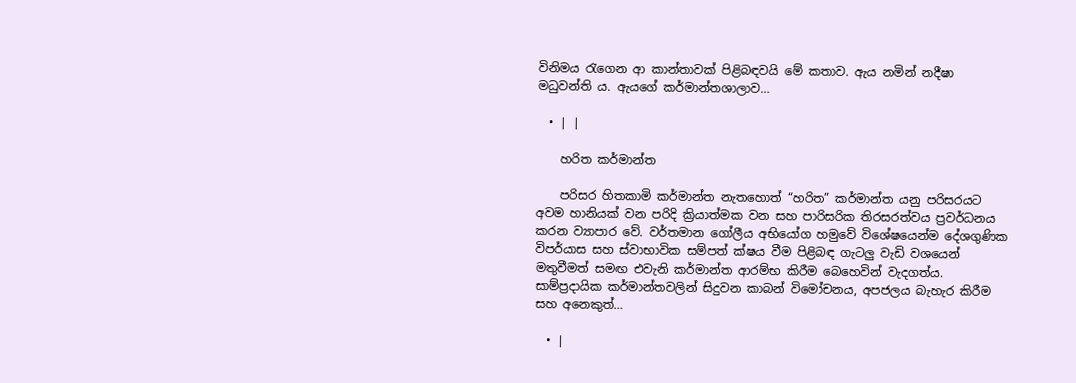විනිමය රැගෙන ආ කාන්තාවක් පිළිබඳවයි මේ කතාව. ඇය නමින් නදීෂා මධුවන්ති ය. ඇයගේ කර්මාන්තශාලාව…

  • | |

    හරිත කර්මාන්ත

    පරිසර හිතකාමි කර්මාන්ත නැතහොත් “හරිත” කර්මාන්ත යනු පරිසරයට අවම හානියක් වන පරිදි ක්‍රියාත්මක වන සහ පාරිසරික තිරසරත්වය ප්‍රවර්ධනය කරන ව්‍යාපාර වේ. වර්තමාන ගෝලීය අභියෝග හමුවේ විශේෂයෙන්ම දේශගුණික විපර්යාස සහ ස්වාභාවික සම්පත් ක්ෂය වීම පිළිබඳ ගැටලු වැඩි වශයෙන් මතුවීමත් සමඟ එවැනි කර්මාන්ත ආරම්භ කිරීම බෙහෙවින් වැදගත්ය. සාම්ප්‍රදායික කර්මාන්තවලින් සිදුවන කාබන් විමෝචනය, අපජලය බැහැර කිරීම සහ අනෙකුත්…

  • |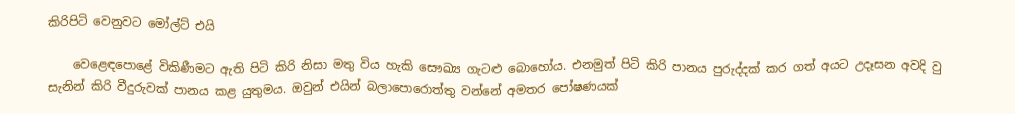කිරිපිටි වෙනුවට මෝල්ට් එයි

    වෙළෙඳපොළේ විකිණීමට ඇති පිටි කිරි නිසා මතු විය හැකි සෞඛ්‍ය ගැටළු බොහෝය. එනමුත් පිටි කිරි පානය පුරුද්දක් කර ගත් අයට උදෑසන අවදි වු සැනින් කිරි වීදුරුවක් පානය කළ යුතුමය. ඔවුන් එයින් බලාපොරොත්තු වන්නේ අමතර පෝෂණයක්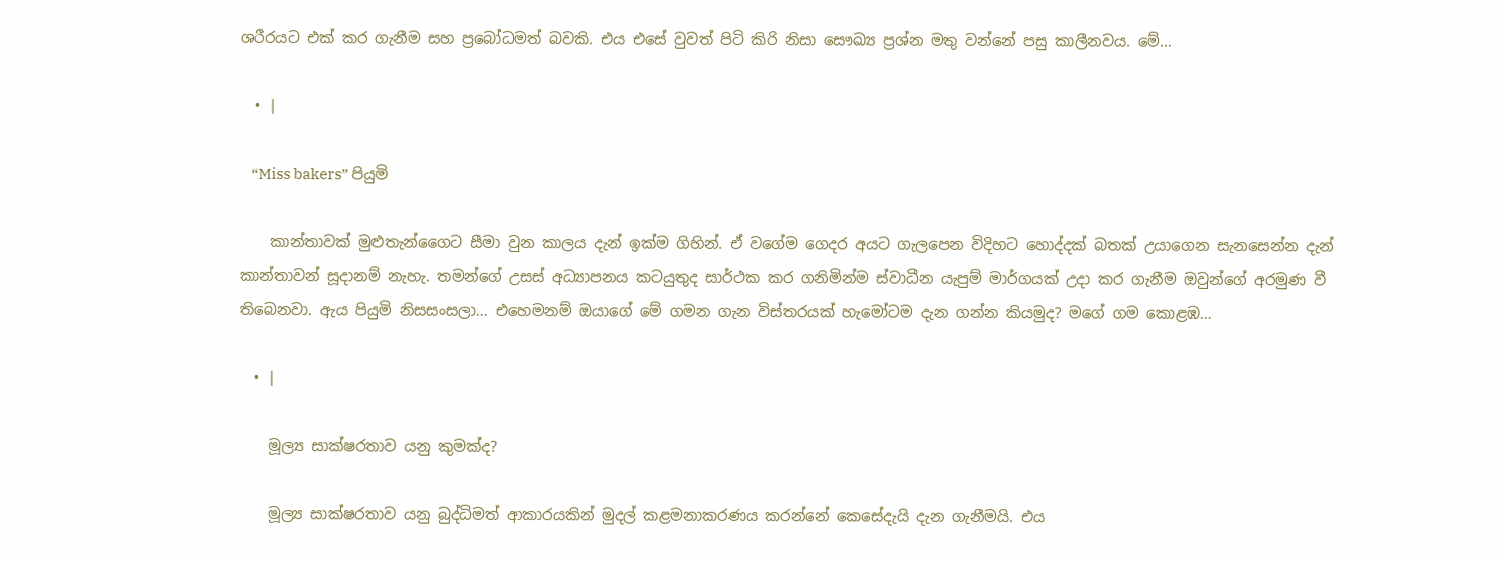ශරීරයට එක් කර ගැනීම සහ ප්‍රබෝධමත් බවකි. එය එසේ වුවත් පිටි කිරි නිසා සෞඛ්‍ය ප්‍රශ්න මතු වන්නේ පසු කාලීනවය. මේ…

  • |

    “Miss bakers” පියුමි

    කාන්තාවක් මුළුතැන්ගෛට සීමා වුන කාලය දැන් ඉක්ම ගිහින්. ඒ වගේම ගෙදර අයට ගැලපෙන විදිහට හොද්දක් බතක් උයාගෙන සැනසෙන්න දැන් කාන්තාවන් සූදානම් නැහැ. තමන්ගේ උසස් අධ්‍යාපනය කටයුතුද සාර්ථක කර ගනිමින්ම ස්වාධීන යැපුම් මාර්ගයක් උදා කර ගැනීම ඔවුන්ගේ අරමුණ වී තිබෙනවා. ඇය පියුමි නිසසංසලා… එහෙමනම් ඔයාගේ මේ ගමන ගැන විස්තරයක් හැමෝටම දැන ගන්න කියමුද? මගේ ගම කොළඹ…

  • |

    මූල්‍ය සාක්ෂරතාව යනු කුමක්ද?

    මූල්‍ය සාක්ෂරතාව යනු බුද්ධිමත් ආකාරයකින් මුදල් කළමනාකරණය කරන්නේ කෙසේදැයි දැන ගැනීමයි. එය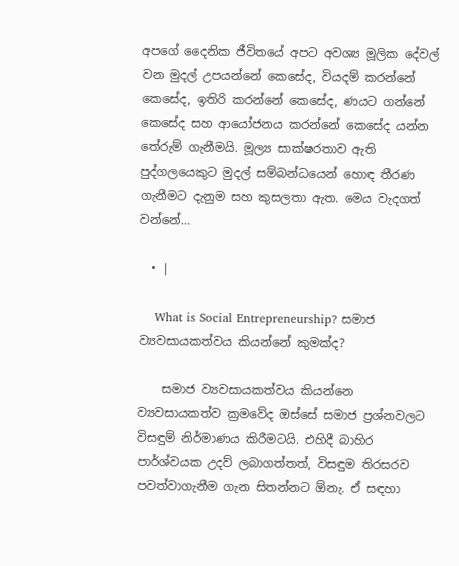අපගේ දෛනික ජීවිතයේ අපට අවශ්‍ය මූලික දේවල් වන මුදල් උපයන්නේ කෙසේද, වියදම් කරන්නේ කෙසේද, ඉතිරි කරන්නේ කෙසේද, ණයට ගන්නේ කෙසේද සහ ආයෝජනය කරන්නේ කෙසේද යන්න තේරුම් ගැනීමයි. මූල්‍ය සාක්ෂරතාව ඇති පුද්ගලයෙකුට මුදල් සම්බන්ධයෙන් හොඳ තීරණ ගැනීමට දැනුම සහ කුසලතා ඇත. මෙය වැදගත් වන්නේ…

  • |

    What is Social Entrepreneurship? සමාජ ව්‍යවසායකත්වය කියන්නේ කුමක්ද?

    සමාජ ව්‍යවසායකත්වය කියන්නෙ ව්‍යවසායකත්ව ක්‍රමවේද ඔස්සේ සමාජ ප්‍රශ්නවලට විසඳුම් නිර්මාණය කිරීමටයි. එහිදී බාහිර පාර්ශ්වයක උදව් ලබාගත්තත්, විසඳුම තිරසරව පවත්වාගැනීම ගැන සිතන්නට ඕනැ. ඒ සඳහා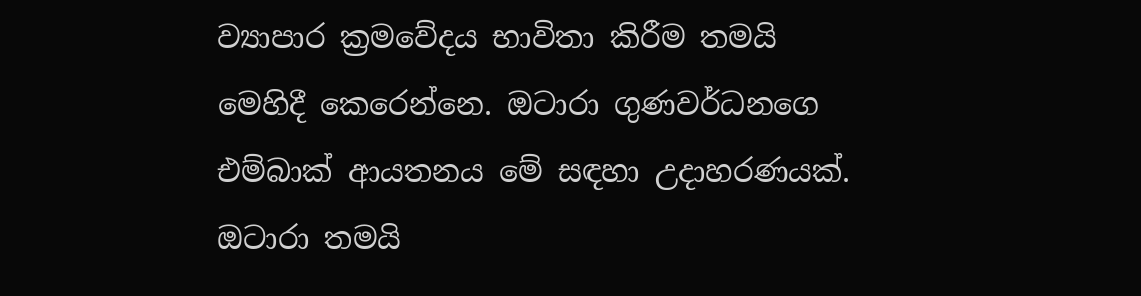ව්‍යාපාර ක්‍රමවේදය භාවිතා කිරීම තමයි මෙහිදී කෙරෙන්නෙ. ඔටාරා ගුණවර්ධනගෙ එම්බාක් ආයතනය මේ සඳහා උදාහරණයක්. ඔටාරා තමයි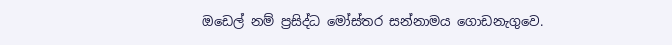ඔඩෙල් නම් ප්‍රසිද්ධ මෝස්තර සන්නාමය ගොඩනැගුවෙ.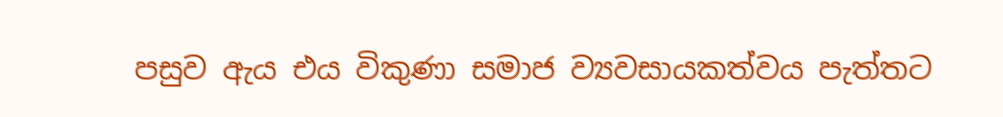පසුව ඇය එය විකුණා සමාජ ව්‍යවසායකත්වය පැත්තට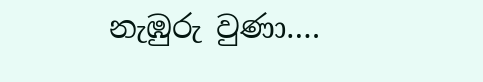නැඹුරු වුණා….